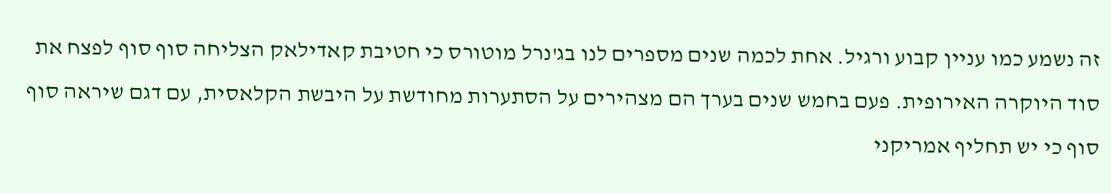זה נשמע כמו עניין קבוע ורגיל. אחת לכמה שנים מספרים לנו בג'נרל מוטורס כי חטיבת קאדילאק הצליחה סוף סוף לפצח את סוד היוקרה האירופית. פעם בחמש שנים בערך הם מצהירים על הסתערות מחודשת על היבשת הקלאסית, עם דגם שיראה סוף סוף כי יש תחליף אמריקני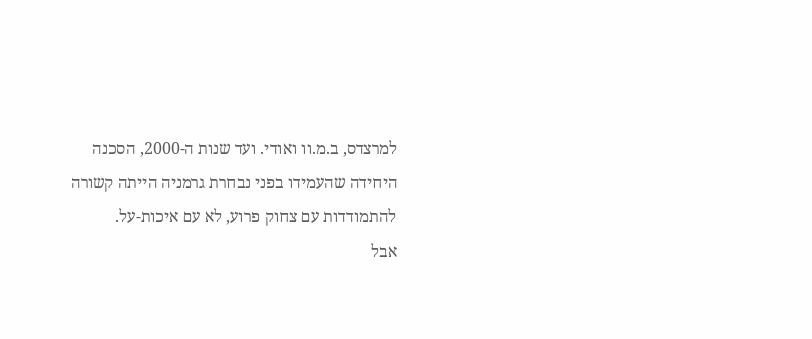למרצדס, ב.מ.וו ואודי. ועד שנות ה-2000, הסכנה היחידה שהעמידו בפני נבחרת גרמניה הייתה קשורה להתמודדות עם צחוק פרוע, לא עם איכות-על.
אבל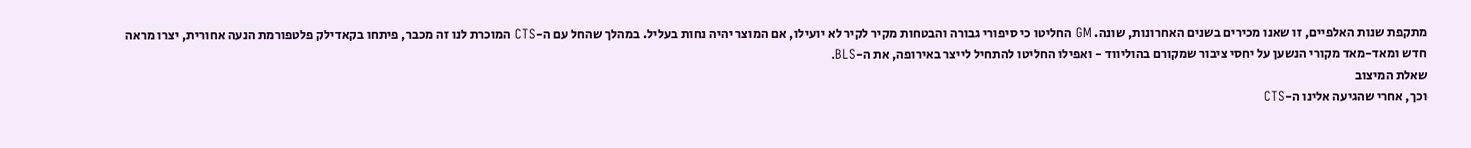מתקפת שנות האלפיים, זו שאנו מכירים בשנים האחרונות, שונה. GM החליטו כי סיפורי גבורה והבטחות מקיר לקיר לא יועילו, אם המוצר יהיה נחות בעליל. במהלך שהחל עם ה-CTS המוכרת לנו זה מכבר, פיתחו בקאדילק פלטפורמת הנעה אחורית, יצרו מראה חדש ומאד-מאד מקורי הנשען על יחסי ציבור שמקורם בהוליווד - ואפילו החליטו להתחיל לייצר באירופה, את ה-BLS.
שאלת המיצוב
וכך, אחרי שהגיעה אלינו ה-CTS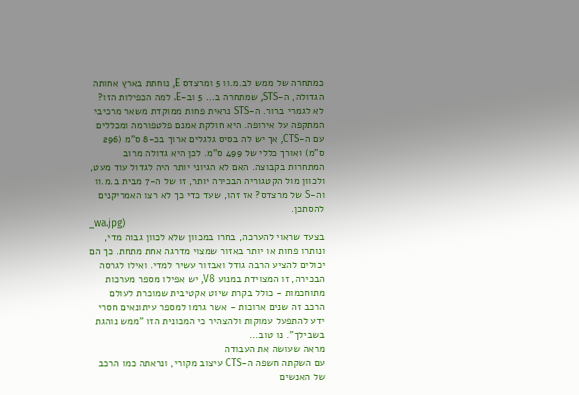כמתחרה של ממש לב.מ.וו 5 ומרצדס E, נוחתת בארץ אחותה הגדולה, ה-STS, שמתחרה ב... 5 וב-E. למה הכפילות הזו? לא לגמרי ברור. ה-STS נראית פחות ממוקדת משאר מרכיבי המתקפה על אירופה. היא חולקת אמנם פלטפורמה ומכללים עם ה-CTS, אך יש לה בסיס גלגלים ארוך בכ-8 ס"מ (296 ס"מ) ואורך כללי של 499 ס"מ. לכן היא גדולה מרוב המתחרות בקבוצה. האם לא הגיוני יותר היה לגדול עוד מעט, ולכוון מול הקטגוריה הבכירה יותר, זו של ה-7 מבית ב.מ.וו וה-S של מרצדס? אז זהו, שעד כדי כך לא רצו האמריקנים להסתכן.
_wa.jpg)
בצעד שראוי להערכה, בחרו במכוון שלא לכוון גבוה מדי, ונותרו פחות או יותר באזור שמצוי מדרגה אחת מתחת. כך הם יכולים להציע הרבה גודל ואבזור עשיר למדי. ואילו לגרסה הבכירה, זו המצוידת במנוע V8, יש אפילו מספר מערכות מתוחכמות - כולל בקרת שיוט אקטיבית שמוכרת לעולם הרכב זה שנים ארוכות - אשר גרמו למספר עיתונאים חסרי ידע להתפעל עמוקות ולהצהיר כי המכונית הזו "ממש נוהגת בשבילך". נו טוב...
מראה שעושה את העבודה
עם השקתה חשפה ה-CTS עיצוב מקורי, ונראתה כמו הרכב של האנשים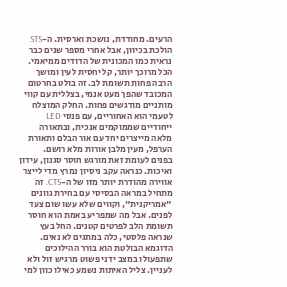הרעים. מחודדת, נושכת וארסית. ה-STS הולכת בכיוון, אבל אחרי מספר שנים כבר נראית כמו המכונית של הדודים ממיאמי. הכל מרוכך יותר, קל יחסית לעין ומושך הרבה פחות תשומת לב. זה בולט בחרטום המכובד שהפך מעט אנמי, בצללית עם קווי מותניים מודגשים פחות. החלק המוצלח לטעמי הוא האחוריים, עם פנסי LED ייחודיים שממוקמים אנכית, ובתאורה מלאה מייצרים יחד עם אור הבלם ותאורת הערפל, מעין מלבן אורות מלא רושם.
בפנים לעומת זאת מורגש חוסר סגנון, עידון ואיכות. כנראה עקב ניסיון נמרץ מדי לייצר אווירה מהודרת יותר מזו של ה-CTS. זה מתחיל במראה הבסיסי עם בחירת גוונים "אמריקנית", וקווים שלא עשו שום צעד לפנים. אבל מה שמפריע באמת הוא חוסר תשומת הלב לפרטים קטנים. החל בעץ שנראה פלסטי, כלה במתגים לא נאים. הדוגמא הבולטת הוא בורר ההילוכים שתפעולו במצב ידני פשוט מרגיש זול ולא לעניין. צליל האיתות נשמע כאילו כוון למי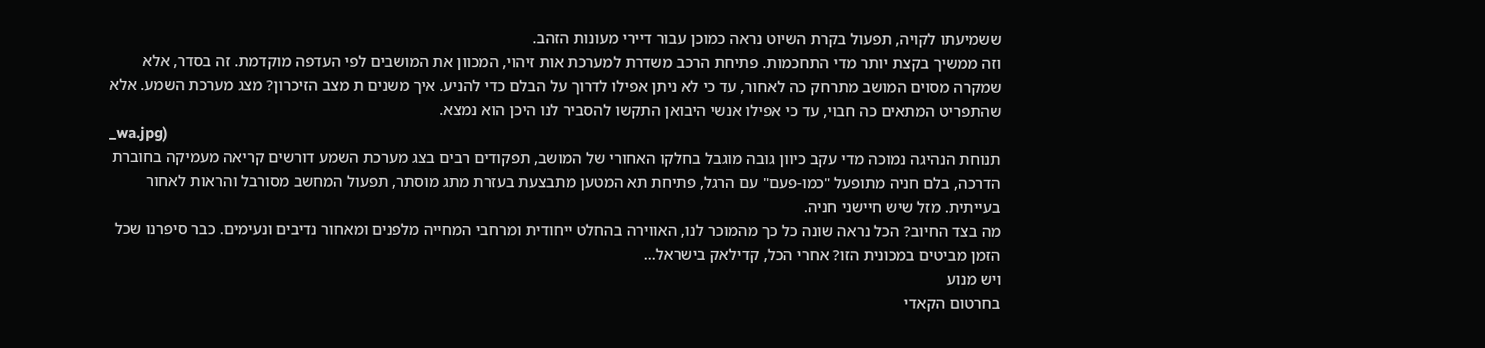ששמיעתו לקויה, תפעול בקרת השיוט נראה כמוכן עבור דיירי מעונות הזהב.
וזה ממשיך בקצת יותר מדי התחכמות. פתיחת הרכב משדרת למערכת אות זיהוי, המכוון את המושבים לפי העדפה מוקדמת. זה בסדר, אלא שמקרה מסוים המושב מתרחק כה לאחור, עד כי לא ניתן אפילו לדרוך על הבלם כדי להניע. איך משנים ת מצב הזיכרון? מצג מערכת השמע. אלא שהתפריט המתאים כה חבוי, עד כי אפילו אנשי היבואן התקשו להסביר לנו היכן הוא נמצא.
_wa.jpg)
תנוחת הנהיגה נמוכה מדי עקב כיוון גובה מוגבל בחלקו האחורי של המושב, תפקודים רבים בצג מערכת השמע דורשים קריאה מעמיקה בחוברת הדרכה, בלם חניה מתופעל "כמו-פעם" עם הרגל, פתיחת תא המטען מתבצעת בעזרת מתג מוסתר, תפעול המחשב מסורבל והראות לאחור בעייתית. מזל שיש חיישני חניה.
מה בצד החיוב? הכל נראה שונה כל כך מהמוכר לנו, האווירה בהחלט ייחודית ומרחבי המחייה מלפנים ומאחור נדיבים ונעימים. כבר סיפרנו שכל הזמן מביטים במכונית הזו? אחרי הכל, קדילאק בישראל...
ויש מנוע
בחרטום הקאדי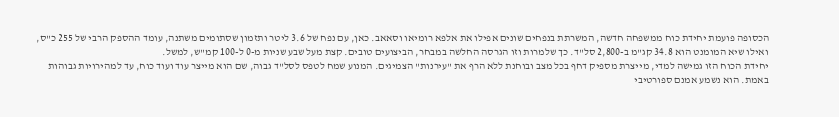הכסופה פועמת יחידת כוח ממשפחה חדשה, המשרתת בנפחים שונים אפילו את אלפא רומיאו וסאאב. כאן, עם נפח של 3.6 ליטר ותזמון שסתומים משתנה, עומד ההספק הרבי של 255 כ"ס, ואילו שיא המומנט הוא 34.8 קג"מ ב-2,800 סל"ד. כך שלמרות וזו הגרסה החלשה במבחר, הביצועים טובים. קצת מעל שבע שניות מ-0 ל-100 קמ"ש, למשל.
יחידת הכוח הזו גמישה למדי, מייצרת מספיק דחף בכל מצב ובוחנת ללא הרף את "עירנות" הצמיגים. המנוע שמח לטפס לסל"ד גבוה, שם הוא מייצר עוד ועוד כוח, עד למהירויות גבוהות באמת. הוא נשמע אמנם ספורטיבי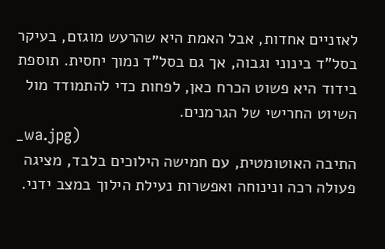לאזניים אחדות, אבל האמת היא שהרעש מוגזם, בעיקר בסל"ד בינוני וגבוה, אך גם בסל"ד נמוך יחסית. תוספת בידוד היא פשוט הכרח כאן, לפחות כדי להתמודד מול השיוט החרישי של הגרמנים.
_wa.jpg)
התיבה האוטומטית, עם חמישה הילוכים בלבד, מציגה פעולה רכה ונינוחה ואפשרות נעילת הילוך במצב ידני.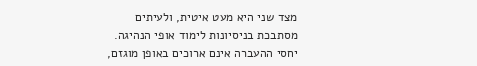מצד שני היא מעט איטית, ולעיתים מסתבכת בניסיונות לימוד אופי הנהיגה. יחסי ההעברה אינם ארוכים באופן מוגזם,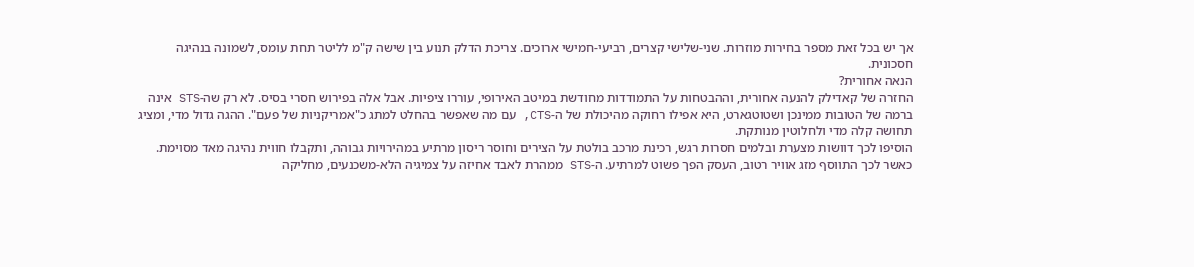אך יש בכל זאת מספר בחירות מוזרות. שני-שלישי קצרים, רביעי-חמישי ארוכים. צריכת הדלק תנוע בין שישה ק"מ לליטר תחת עומס, לשמונה בנהיגה חסכונית.
הנאה אחורית?
החזרה של קאדילק להנעה אחורית, וההבטחות על התמודדות מחודשת במיטב האירופי, עוררו ציפיות. אבל אלה בפירוש חסרי בסיס. לא רק שה-STS אינה ברמה של הטובות ממינכן ושטוטגארט, היא אפילו רחוקה מהיכולת של ה-CTS, עם מה שאפשר בהחלט למתג כ"אמריקניות של פעם". ההגה גדול מדי, ומציג תחושה קלה מדי ולחלוטין מנותקת.
הוסיפו לכך דוושות מצערת ובלמים חסרות רגש, רכינת מרכב בולטת על הצירים וחוסר ריסון מרתיע במהירויות גבוהה, ותקבלו חווית נהיגה מאד מסוימת. כאשר לכך התווסף מזג אוויר רטוב, העסק הפך פשוט למרתיע. ה-STS ממהרת לאבד אחיזה על צמיגיה הלא-משכנעים, מחליקה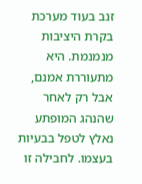זנב בעוד מערכת בקרת היציבות מנמנמת. היא מתעוררת אמנם, אבל רק לאחר שהנהג המופתע נאלץ לטפל בבעיות בעצמו. לחבילה זו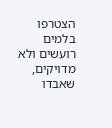הצטרפו בלמים רועשים ולא מדויקים, שאבדו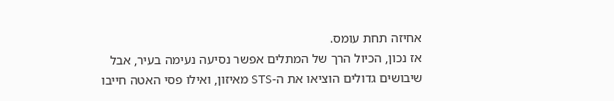אחיזה תחת עומס.
אז נכון, הכיול הרך של המתלים אפשר נסיעה נעימה בעיר, אבל שיבושים גדולים הוציאו את ה-STS מאיזון, ואילו פסי האטה חייבו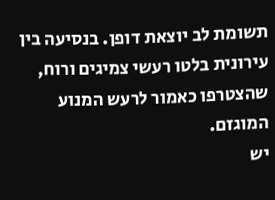תשומת לב יוצאת דופן. בנסיעה בין עירונית בלטו רעשי צמיגים ורוח, שהצטרפו כאמור לרעש המנוע המוגזם.
יש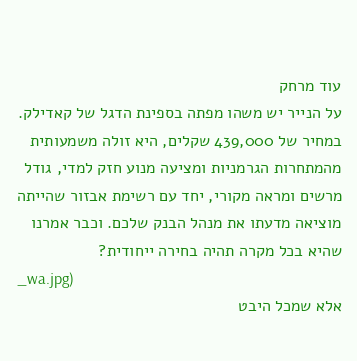עוד מרחק
על הנייר יש משהו מפתה בספינת הדגל של קאדילק. במחיר של 439,000 שקלים, היא זולה משמעותית מהמתחרות הגרמניות ומציעה מנוע חזק למדי, גודל מרשים ומראה מקורי, יחד עם רשימת אבזור שהייתה מוציאה מדעתו את מנהל הבנק שלכם. וכבר אמרנו שהיא בכל מקרה תהיה בחירה ייחודית?
_wa.jpg)
אלא שמכל היבט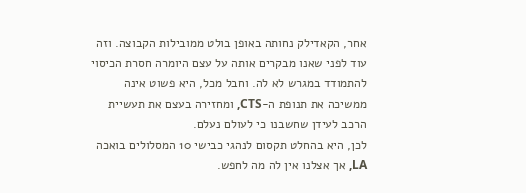אחר, הקאדילק נחותה באופן בולט ממובילות הקבוצה. וזה עוד לפני שאנו מבקרים אותה על עצם היומרה חסרת הכיסוי להתמודד במגרש לא לה. וחבל מכל, היא פשוט אינה ממשיכה את תנופת ה-CTS, ומחזירה בעצם את תעשיית הרכב לעידן שחשבנו כי לעולם נעלם.
לכן, היא בהחלט תקסום לנהגי כבישי 10 המסלולים בואכה LA, אך אצלנו אין לה מה לחפש.